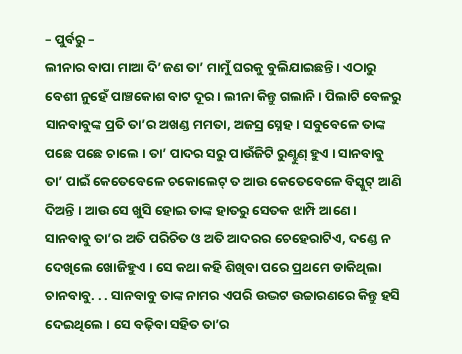– ପୁର୍ବରୁ –
ଲୀନାର ବାପା ମାଆ ଦି’ଜଣ ତା’ ମାମୁଁ ଘରକୁ ବୁଲିଯାଇଛନ୍ତି । ଏଠାରୁ ବେଶୀ ନୁହେଁ ପାଞ୍ଚକୋଶ ବାଟ ଦୂର । ଲୀନା କିନ୍ତୁ ଗଲାନି । ପିଲାଟି ବେଳରୁ ସାନବାବୁଙ୍କ ପ୍ରତି ତା’ର ଅଖଣ୍ଡ ମମତା, ଅଜସ୍ର ସ୍ନେହ । ସବୁବେଳେ ତାଙ୍କ ପଛେ ପଛେ ଚାଲେ । ତା’ ପାଦର ସରୁ ପାଉଁଜିଟି ରୁଣ୍ଝୁଣ୍ ହୁଏ । ସାନବାବୁ ତା’ ପାଇଁ କେତେବେଳେ ଚକୋଲେଟ୍ ତ ଆଉ କେତେବେଳେ ବିସ୍କୁଟ୍ ଆଣି ଦିଅନ୍ତି । ଆଉ ସେ ଖୁସି ହୋଇ ତାଙ୍କ ହାତରୁ ସେତକ ଝାମ୍ପି ଆଣେ । ସାନବାବୁ ତା’ର ଅତି ପରିଚିତ ଓ ଅତି ଆଦରର ଚେହେରାଟିଏ, ଦଣ୍ଡେ ନ ଦେଖିଲେ ଖୋଜିହୁଏ । ସେ କଥା କହି ଶିଖିବା ପରେ ପ୍ରଥମେ ଡାକିଥିଲା ଚାନବାବୁ. . . ସାନବାବୁ ତାଙ୍କ ନାମର ଏପରି ଉଦ୍ଭଟ ଉଚ୍ଚାରଣରେ କିନ୍ତୁ ହସି ଦେଇଥିଲେ । ସେ ବଢ଼ିବା ସହିତ ତା’ର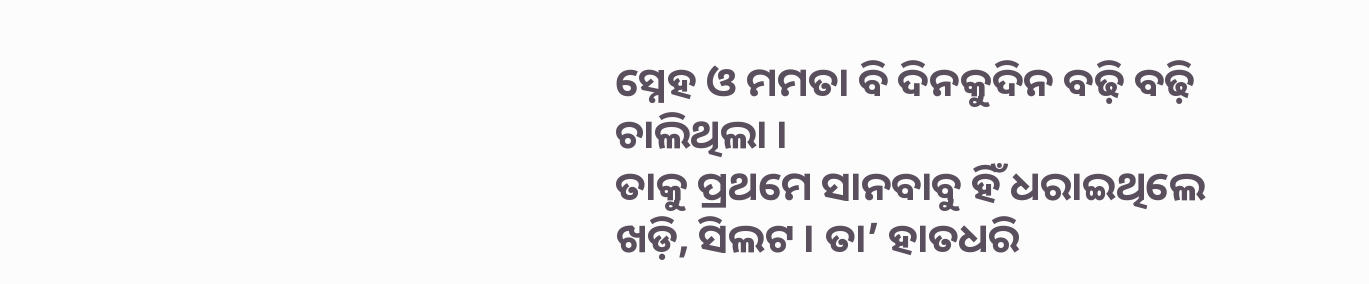ସ୍ନେହ ଓ ମମତା ବି ଦିନକୁଦିନ ବଢ଼ି ବଢ଼ି ଚାଲିଥିଲା ।
ତାକୁ ପ୍ରଥମେ ସାନବାବୁ ହିଁ ଧରାଇଥିଲେ ଖଡ଼ି, ସିଲଟ । ତା’ ହାତଧରି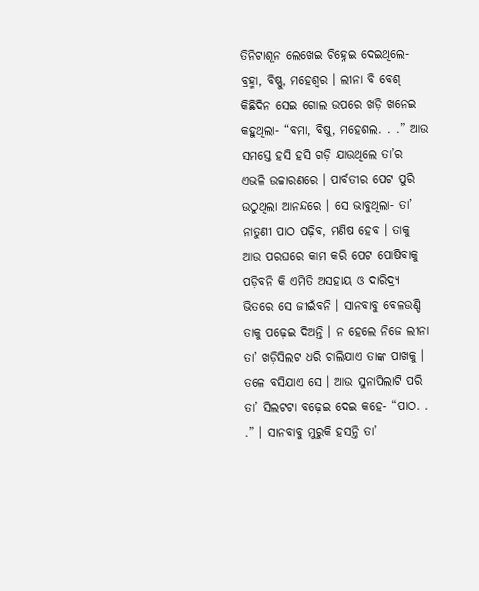ତିନିଟାଶୂନ ଲେଖେଇ ଚିହ୍ନେଇ ଦେଇଥିଲେ- ବ୍ରହ୍ମା, ବିଷ୍ଣୁ, ମହେଶ୍ୱର । ଲୀନା ବି ବେଶ୍ କିଛିଦିନ ସେଇ ଗୋଲ ଉପରେ ଖଡ଼ି ଖନେଇ କହୁଥିଲା- “ବମା, ବିଷୁ, ମହେଶଲ. . .” ଆଉ ସମସ୍ତେ ହସି ହସି ଗଡ଼ି ଯାଉଥିଲେ ତା’ର ଏଭଳି ଉଚ୍ଚାରଣରେ । ପାର୍ବତୀର ପେଟ ପୁରି ଉଠୁଥିଲା ଆନନ୍ଦରେ । ସେ ଭାବୁଥିଲା- ତା’ ନାତୁଣୀ ପାଠ ପଢ଼ିବ, ମଣିଷ ହେବ । ତାକୁ ଆଉ ପରଘରେ କାମ କରି ପେଟ ପୋଷିବାକୁ ପଡ଼ିବନି କି ଏମିତି ଅସହାୟ ଓ ଦାରିଦ୍ର୍ୟ ଭିତରେ ସେ ଜୀଇଁବନି । ସାନବାବୁ ବେଳଉଣ୍ଡି ତାକୁ ପଢ଼େଇ ଦିଅନ୍ତି । ନ ହେଲେ ନିଜେ ଲୀନା ତା’ ଖଡ଼ିସିଲଟ ଧରି ଚାଲିଯାଏ ତାଙ୍କ ପାଖକୁ । ତଳେ ବସିଯାଏ ସେ । ଆଉ ସୁନାପିଲାଟି ପରି ତା’ ସିଲଟଟା ବଢ଼େଇ ଦେଇ କହେ- “ପାଠ. . .” । ସାନବାବୁ ମୁରୁକି ହସନ୍ତି ତା’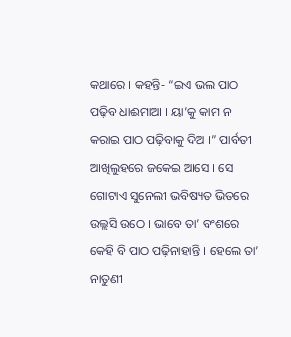କଥାରେ । କହନ୍ତି- “ଇଏ ଭଲ ପାଠ ପଢ଼ିବ ଧାଈମାଆ । ୟା’କୁ କାମ ନ କରାଇ ପାଠ ପଢ଼ିବାକୁ ଦିଅ ।” ପାର୍ବତୀ ଆଖିଲୁହରେ ଜକେଇ ଆସେ । ସେ ଗୋଟାଏ ସୁନେଲୀ ଭବିଷ୍ୟତ ଭିତରେ ଉଲ୍ଲସି ଉଠେ । ଭାବେ ତା’ ବଂଶରେ କେହି ବି ପାଠ ପଢ଼ିନାହାନ୍ତି । ହେଲେ ତା’ ନାତୁଣୀ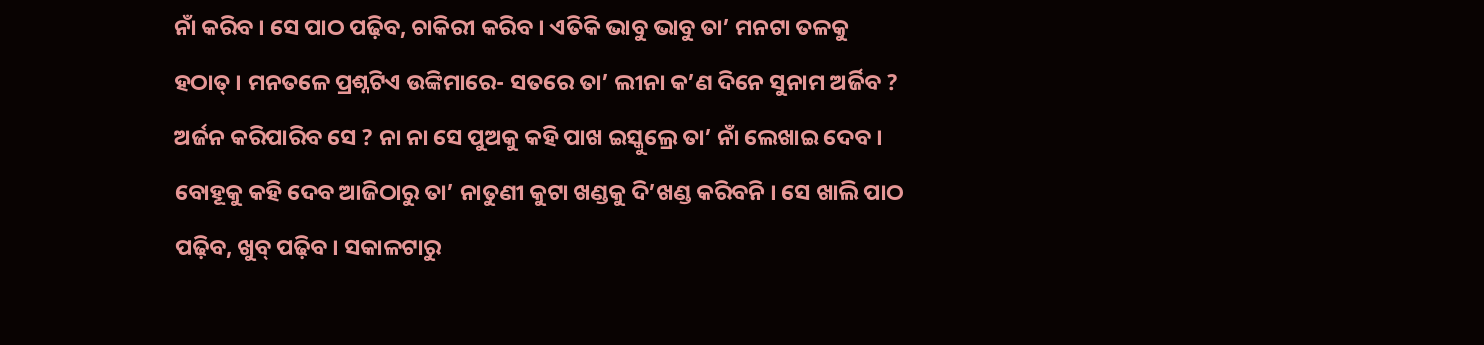ନାଁ କରିବ । ସେ ପାଠ ପଢ଼ିବ, ଚାକିରୀ କରିବ । ଏତିକି ଭାବୁ ଭାବୁ ତା’ ମନଟା ତଳକୁ ହଠାତ୍ । ମନତଳେ ପ୍ରଶ୍ନଟିଏ ଉଙ୍କିମାରେ- ସତରେ ତା’ ଲୀନା କ’ଣ ଦିନେ ସୁନାମ ଅର୍ଜିବ ? ଅର୍ଜନ କରିପାରିବ ସେ ? ନା ନା ସେ ପୁଅକୁ କହି ପାଖ ଇସ୍କୁଲ୍ରେ ତା’ ନାଁ ଲେଖାଇ ଦେବ । ବୋହୂକୁ କହି ଦେବ ଆଜିଠାରୁ ତା’ ନାତୁଣୀ କୁଟା ଖଣ୍ଡକୁ ଦି’ଖଣ୍ଡ କରିବନି । ସେ ଖାଲି ପାଠ ପଢ଼ିବ, ଖୁବ୍ ପଢ଼ିବ । ସକାଳଟାରୁ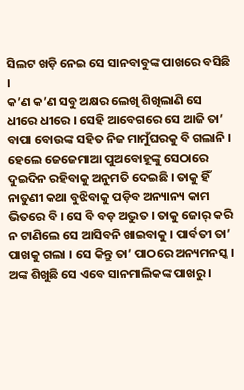ସିଲଟ ଖଡ଼ି ନେଇ ସେ ସାନବାବୁଙ୍କ ପାଖରେ ବସିଛି ।
କ’ଣ କ’ଣ ସବୁ ଅକ୍ଷର ଲେଖି ଶିଖିଲାଣି ସେ ଧୀରେ ଧୀରେ । ସେହି ଆବେଗରେ ସେ ଆଜି ତା’ ବାପା ବୋଉଙ୍କ ସହିତ ନିଜ ମାମୁଁଘରକୁ ବି ଗଲାନି । ହେଲେ ଜେଜେମାଆ ପୁଅବୋହୂଙ୍କୁ ସେଠାରେ ଦୁଇଦିନ ରହିବାକୁ ଅନୁମତି ଦେଇଛି । ତାକୁ ହିଁ ନାତୁଣୀ କଥା ବୁଝିବାକୁ ପଡ଼ିବ ଅନ୍ୟାନ୍ୟ କାମ ଭିତରେ ବି । ସେ ବି ବଡ଼ ଅଦ୍ଭୁତ । ତାକୁ ଜୋର୍ କରି ନ ଟାଣିଲେ ସେ ଆସିବନି ଖାଇବାକୁ । ପାର୍ବତୀ ତା’ ପାଖକୁ ଗଲା । ସେ କିନ୍ତୁ ତା’ ପାଠରେ ଅନ୍ୟମନସ୍କ । ଅଙ୍କ ଶିଖୁଛି ସେ ଏବେ ସାନମାଲିକଙ୍କ ପାଖରୁ ।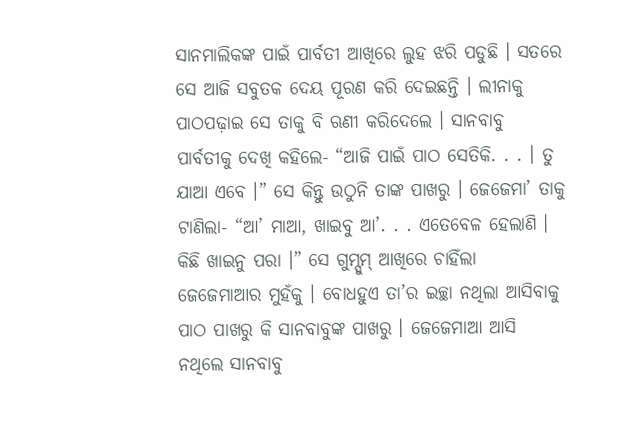ସାନମାଲିକଙ୍କ ପାଇଁ ପାର୍ବତୀ ଆଖିରେ ଲୁହ ଝରି ପଡୁଛି । ସତରେ ସେ ଆଜି ସବୁତକ ଦେୟ ପୂରଣ କରି ଦେଇଛନ୍ତି । ଲୀନାକୁ ପାଠପଢ଼ାଇ ସେ ତାକୁ ବି ଋଣୀ କରିଦେଲେ । ସାନବାବୁ ପାର୍ବତୀକୁ ଦେଖି କହିଲେ- “ଆଜି ପାଇଁ ପାଠ ସେତିକି. . . । ତୁ ଯାଆ ଏବେ ।” ସେ କିନ୍ତୁ ଉଠୁନି ତାଙ୍କ ପାଖରୁ । ଜେଜେମା’ ତାକୁ ଟାଣିଲା- “ଆ’ ମାଆ, ଖାଇବୁ ଆ’. . . ଏତେବେଳ ହେଲାଣି । କିଛି ଖାଇନୁ ପରା ।” ସେ ଗୁମ୍ସୁମ୍ ଆଖିରେ ଚାହିଁଲା ଜେଜେମାଆର ମୁହଁକୁ । ବୋଧହୁଏ ତା’ର ଇଚ୍ଛା ନଥିଲା ଆସିବାକୁ ପାଠ ପାଖରୁ କି ସାନବାବୁଙ୍କ ପାଖରୁ । ଜେଜେମାଆ ଆସି ନଥିଲେ ସାନବାବୁ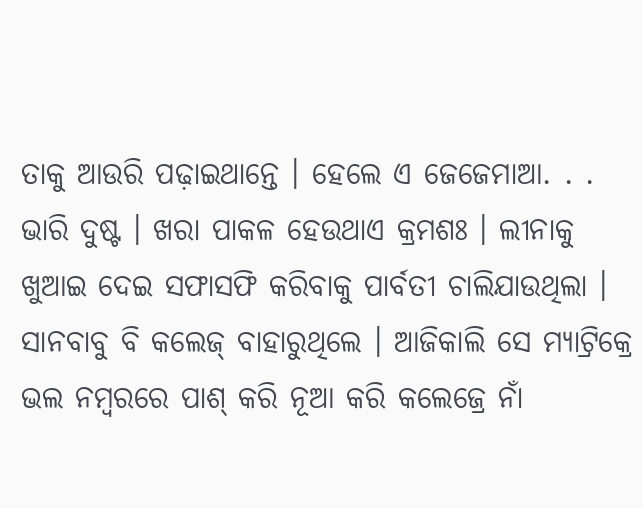ତାକୁ ଆଉରି ପଢ଼ାଇଥାନ୍ତେ । ହେଲେ ଏ ଜେଜେମାଆ. . . ଭାରି ଦୁଷ୍ଟ । ଖରା ପାକଳ ହେଉଥାଏ କ୍ରମଶଃ । ଲୀନାକୁ ଖୁଆଇ ଦେଇ ସଫାସଫି କରିବାକୁ ପାର୍ବତୀ ଚାଲିଯାଉଥିଲା । ସାନବାବୁ ବି କଲେଜ୍ ବାହାରୁଥିଲେ । ଆଜିକାଲି ସେ ମ୍ୟାଟ୍ରିକ୍ରେ ଭଲ ନମ୍ୱରରେ ପାଶ୍ କରି ନୂଆ କରି କଲେଜ୍ରେ ନାଁ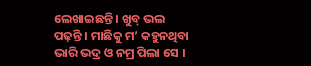ଲେଖାଇଛନ୍ତି । ଖୁବ୍ ଭଲ ପଢ଼ନ୍ତି । ମାଛିକୁ ମ’ କହୁନଥିବା ଭାରି ଭଦ୍ର ଓ ନମ୍ର ପିଲା ସେ ।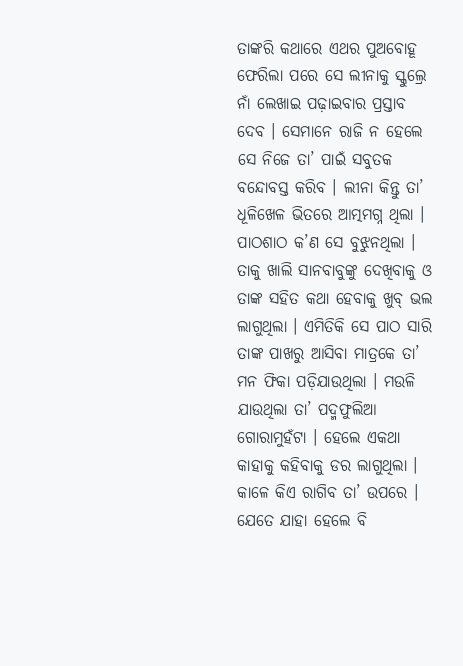ତାଙ୍କରି କଥାରେ ଏଥର ପୁଅବୋହୂ ଫେରିଲା ପରେ ସେ ଲୀନାକୁ ସ୍କୁଲ୍ରେ ନାଁ ଲେଖାଇ ପଢ଼ାଇବାର ପ୍ରସ୍ତାବ ଦେବ । ସେମାନେ ରାଜି ନ ହେଲେ ସେ ନିଜେ ତା’ ପାଇଁ ସବୁତକ ବନ୍ଦୋବସ୍ତ କରିବ । ଲୀନା କିନ୍ତୁ ତା’ ଧୂଳିଖେଳ ଭିତରେ ଆତ୍ମମଗ୍ନ ଥିଲା । ପାଠଶାଠ କ’ଣ ସେ ବୁଝୁନଥିଲା । ତାକୁ ଖାଲି ସାନବାବୁଙ୍କୁ ଦେଖିବାକୁ ଓ ତାଙ୍କ ସହିତ କଥା ହେବାକୁ ଖୁବ୍ ଭଲ ଲାଗୁଥିଲା । ଏମିତିକି ସେ ପାଠ ସାରି ତାଙ୍କ ପାଖରୁ ଆସିବା ମାତ୍ରକେ ତା’ ମନ ଫିକା ପଡ଼ିଯାଉଥିଲା । ମଉଳି ଯାଉଥିଲା ତା’ ପଦ୍ମଫୁଲିଆ ଗୋରାମୁହଁଟା । ହେଲେ ଏକଥା କାହାକୁ କହିବାକୁ ଡର ଲାଗୁଥିଲା । କାଳେ କିଏ ରାଗିବ ତା’ ଉପରେ । ଯେତେ ଯାହା ହେଲେ ବି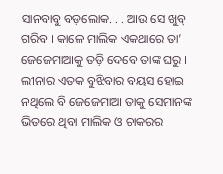ସାନବାବୁ ବଡ଼ଲୋକ. . . ଆଉ ସେ ଖୁବ୍ ଗରିବ । କାଳେ ମାଲିକ ଏକଥାରେ ତା’ ଜେଜେମାଆକୁ ତଡ଼ି ଦେବେ ତାଙ୍କ ଘରୁ । ଲୀନାର ଏତକ ବୁଝିବାର ବୟସ ହୋଇ ନଥିଲେ ବି ଜେଜେମାଆ ତାକୁ ସେମାନଙ୍କ ଭିତରେ ଥିବା ମାଲିକ ଓ ଚାକରର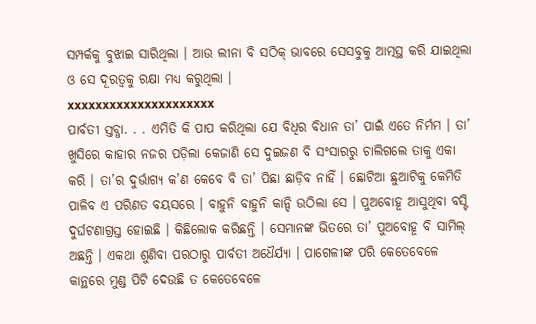ସମ୍ପର୍କକୁ ବୁଝାଇ ସାରିଥିଲା । ଆଉ ଲୀନା ବି ସଠିକ୍ ଭାବରେ ସେସବୁକୁ ଆତ୍ମସ୍ଥ କରି ଯାଇଥିଲା ଓ ସେ ଦୂରତ୍ୱକୁ ରକ୍ଷା ମଧ୍ୟ କରୁଥିଲା ।
xxxxxxxxxxxxxxxxxxxxx
ପାର୍ବତୀ ସ୍ତବ୍ଧା. . . ଏମିତି କି ପାପ କରିଥିଲା ଯେ ବିଧିର ବିଧାନ ତା’ ପାଇଁ ଏତେ ନିର୍ମମ । ତା’ ଖୁସିରେ କାହାର ନଜର ପଡ଼ିଲା କେଜାଣି ସେ ଦୁଇଜଣ ବି ସଂସାରରୁ ଚାଲିଗଲେ ତାକୁ ଏକା କରି । ତା’ର ଦୁର୍ଭାଗ୍ୟ କ’ଣ କେବେ ବି ତା’ ପିଛା ଛାଡ଼ିବ ନାହିଁ । ଛୋଟିଆ ଛୁଆଟିକୁ କେମିତି ପାଳିବ ଏ ପରିଣତ ବୟସରେ । ବାହୁନି ବାହୁନି କାନ୍ଦି ଉଠିଲା ସେ । ପୁଅବୋହୂ ଆସୁଥିବା ବସ୍ଟି ଦୁର୍ଘଟଣାଗ୍ରସ୍ତ ହୋଇଛି । କିଛିଲୋକ କରିଛନ୍ତି । ସେମାନଙ୍କ ଭିତରେ ତା’ ପୁଅବୋହୂ ବି ସାମିଲ୍ ଅଛନ୍ତି । ଏକଥା ଶୁଣିବା ପରଠାରୁ ପାର୍ବତୀ ଅଧୈର୍ଯ୍ୟା । ପାଗେଳୀଙ୍କ ପରି କେତେବେଳେ କାନ୍ଥରେ ମୁଣ୍ଡ ପିଟି ଦେଉଛି ତ କେତେବେଳେ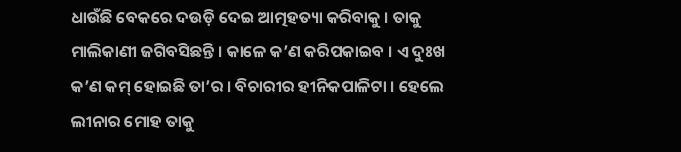ଧାଉଁଛି ବେକରେ ଦଉଡ଼ି ଦେଇ ଆତ୍ମହତ୍ୟା କରିବାକୁ । ତାକୁ ମାଲିକାଣୀ ଜଗିବସିଛନ୍ତି । କାଳେ କ’ଣ କରିପକାଇବ । ଏ ଦୁଃଖ କ’ଣ କମ୍ ହୋଇଛି ତା’ର । ବିଚାରୀର ହୀନିକପାଳିଟା । ହେଲେ ଲୀନାର ମୋହ ତାକୁ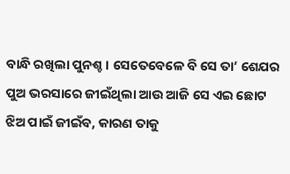ବାନ୍ଧି ରଖିଲା ପୁନଶ୍ଚ । ସେତେବେଳେ ବି ସେ ତା’ ଶେଯର ପୁଅ ଭରସାରେ ଜୀଇଁଥିଲା ଆଉ ଆଜି ସେ ଏଇ ଛୋଟ ଝିଅ ପାଇଁ ଜୀଇଁବ, କାରଣ ତାକୁ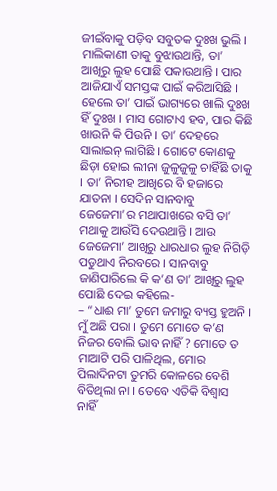ଜୀଇଁବାକୁ ପଡ଼ିବ ସବୁତକ ଦୁଃଖ ଭୁଲି । ମାଲିକାଣୀ ତାକୁ ବୁଝାଉଥାନ୍ତି, ତା’ ଆଖିରୁ ଲୁହ ପୋଛି ପକାଉଥାନ୍ତି । ପାର ଆଜିଯାଏଁ ସମସ୍ତଙ୍କ ପାଇଁ କରିଆସିଛି । ହେଲେ ତା’ ପାଇଁ ଭାଗ୍ୟରେ ଖାଲି ଦୁଃଖ ହିଁ ଦୁଃଖ । ମାସ ଗୋଟାଏ ହବ, ପାର କିଛି ଖାଉନି କି ପିଉନି । ତା’ ଦେହରେ ସାଲାଇନ୍ ଲାଗିଛି । ଗୋଟେ କୋଣକୁ ଛିଡ଼ା ହୋଇ ଲୀନା ଜୁଳୁଜୁଳୁ ଚାହିଁଛି ତାକୁ । ତା’ ନିରୀହ ଆଖିରେ ବି ହଜାରେ ଯାତନା । ସେଦିନ ସାନବାବୁ ଜେଜେମା’ର ମଥାପାଖରେ ବସି ତା’ ମଥାକୁ ଆଉଁସି ଦେଉଥାନ୍ତି । ଆଉ ଜେଜେମା’ ଆଖିରୁ ଧାରଧାର ଲୁହ ନିଗିଡ଼ି ପଡୁଥାଏ ନିରବରେ । ସାନବାବୁ ଜାଣିପାରିଲେ କି କ’ଣ ତା’ ଆଖିରୁ ଲୁହ ପୋଛି ଦେଇ କହିଲେ-
– “ଧାଈ ମା’ ତୁମେ ଜମାରୁ ବ୍ୟସ୍ତ ହୁଅନି । ମୁଁ ଅଛି ପରା । ତୁମେ ମୋତେ କ’ଣ ନିଜର ବୋଲି ଭାବ ନାହିଁ ? ମୋତେ ତ ମାଆଟି ପରି ପାଳିଥିଲ, ମୋର ପିଲାଦିନଟା ତୁମରି କୋଳରେ ବେଶି ବିତିଥିଲା ନା । ତେବେ ଏତିକି ବିଶ୍ୱାସ ନାହିଁ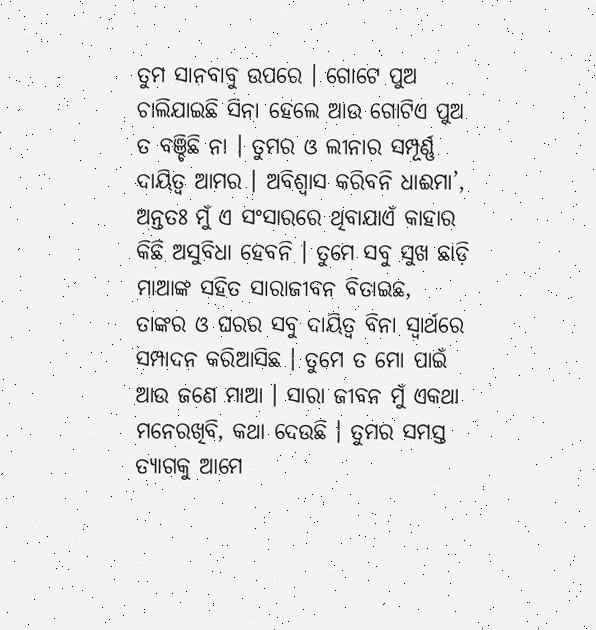ତୁମ ସାନବାବୁ ଉପରେ । ଗୋଟେ ପୁଅ ଚାଲିଯାଇଛି ସିନା ହେଲେ ଆଉ ଗୋଟିଏ ପୁଅ ତ ବଞ୍ଚିଛି ନା । ତୁମର ଓ ଲୀନାର ସମ୍ପୂର୍ଣ୍ଣ ଦାୟିତ୍ୱ ଆମର । ଅବିଶ୍ୱାସ କରିବନି ଧାଈମା’, ଅନ୍ତତଃ ମୁଁ ଏ ସଂସାରରେ ଥିବାଯାଏଁ କାହାର କିଛି ଅସୁବିଧା ହେବନି । ତୁମେ ସବୁ ସୁଖ ଛାଡ଼ି ମାଆଙ୍କ ସହିତ ସାରାଜୀବନ ବିତାଇଛ, ତାଙ୍କର ଓ ଘରର ସବୁ ଦାୟିତ୍ୱ ବିନା ସ୍ୱାର୍ଥରେ ସମ୍ପାଦନ କରିଆସିଛ । ତୁମେ ତ ମୋ ପାଇଁ ଆଉ ଜଣେ ମାଆ । ସାରା ଜୀବନ ମୁଁ ଏକଥା ମନେରଖିବି, କଥା ଦେଉଛି । ତୁମର ସମସ୍ତ ତ୍ୟାଗକୁ ଆମେ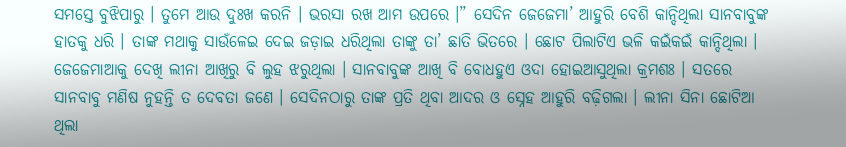ସମସ୍ତେ ବୁଝିପାରୁ । ତୁମେ ଆଉ ଦୁଃଖ କରନି । ଭରସା ରଖ ଆମ ଉପରେ ।” ସେଦିନ ଜେଜେମା’ ଆହୁରି ବେଶି କାନ୍ଦିଥିଲା ସାନବାବୁଙ୍କ ହାତକୁ ଧରି । ତାଙ୍କ ମଥାକୁ ସାଉଁଳେଇ ଦେଇ ଜଡ଼ାଇ ଧରିଥିଲା ତାଙ୍କୁ ତା’ ଛାତି ଭିତରେ । ଛୋଟ ପିଲାଟିଏ ଭଳି କଇଁକଇଁ କାନ୍ଦିଥିଲା । ଜେଜେମାଆକୁ ଦେଖି ଲୀନା ଆଖିରୁ ବି ଲୁହ ଝରୁଥିଲା । ସାନବାବୁଙ୍କ ଆଖି ବି ବୋଧହୁଏ ଓଦା ହୋଇଆସୁଥିଲା କ୍ରମଶଃ । ସତରେ ସାନବାବୁ ମଣିଷ ନୁହନ୍ତି ତ ଦେବତା ଜଣେ । ସେଦିନଠାରୁ ତାଙ୍କ ପ୍ରତି ଥିବା ଆଦର ଓ ସ୍ନେହ ଆହୁରି ବଢ଼ିଗଲା । ଲୀନା ସିନା ଛୋଟିଆ ଥିଲା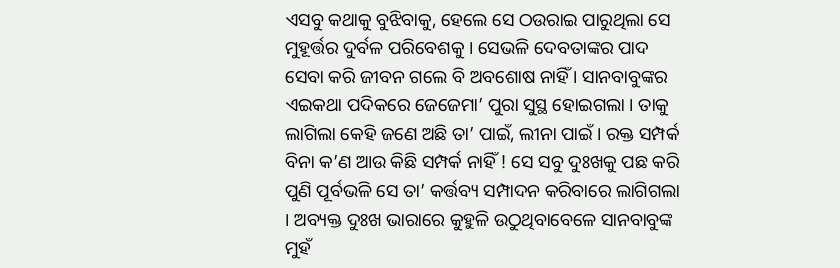ଏସବୁ କଥାକୁ ବୁଝିବାକୁ, ହେଲେ ସେ ଠଉରାଇ ପାରୁଥିଲା ସେ ମୁହୂର୍ତ୍ତର ଦୁର୍ବଳ ପରିବେଶକୁ । ସେଭଳି ଦେବତାଙ୍କର ପାଦ ସେବା କରି ଜୀବନ ଗଲେ ବି ଅବଶୋଷ ନାହିଁ । ସାନବାବୁଙ୍କର ଏଇକଥା ପଦିକରେ ଜେଜେମା’ ପୁରା ସୁସ୍ଥ ହୋଇଗଲା । ତାକୁ ଲାଗିଲା କେହି ଜଣେ ଅଛି ତା’ ପାଇଁ, ଲୀନା ପାଇଁ । ରକ୍ତ ସମ୍ପର୍କ ବିନା କ’ଣ ଆଉ କିଛି ସମ୍ପର୍କ ନାହିଁ ! ସେ ସବୁ ଦୁଃଖକୁ ପଛ କରି ପୁଣି ପୂର୍ବଭଳି ସେ ତା’ କର୍ତ୍ତବ୍ୟ ସମ୍ପାଦନ କରିବାରେ ଲାଗିଗଲା । ଅବ୍ୟକ୍ତ ଦୁଃଖ ଭାରାରେ କୁହୁଳି ଉଠୁଥିବାବେଳେ ସାନବାବୁଙ୍କ ମୁହଁ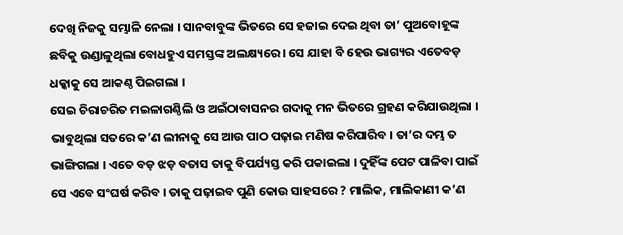ଦେଖି ନିଜକୁ ସମ୍ଭାଳି ନେଲା । ସାନବାବୁଙ୍କ ଭିତରେ ସେ ହଜାଇ ଦେଇ ଥିବା ତା’ ପୁଅବୋହୂଙ୍କ ଛବିକୁ ଉଣ୍ଡାଳୁଥିଲା ବୋଧହୁଏ ସମସ୍ତଙ୍କ ଅଲକ୍ଷ୍ୟରେ । ସେ ଯାହା ବି ହେଉ ଭାଗ୍ୟର ଏତେବଡ଼ ଧକ୍କାକୁ ସେ ଆକଣ୍ଠ ପିଇଗଲା ।
ସେଇ ଚିରାଚରିତ ମଇଳାଗଣ୍ଠିଲି ଓ ଅଇଁଠାବାସନର ଗଦାକୁ ମନ ଭିତରେ ଗ୍ରହଣ କରିଯାଉଥିଲା । ଭାବୁଥିଲା ସତରେ କ’ଣ ଲୀନାକୁ ସେ ଆଉ ପାଠ ପଢ଼ାଇ ମଣିଷ କରିପାରିବ । ତା’ର ଦମ୍ଭ ତ ଭାଙ୍ଗିଗଲା । ଏତେ ବଡ଼ ଝଡ଼ ବତାସ ତାକୁ ବିପର୍ଯ୍ୟସ୍ତ କରି ପକାଇଲା । ଦୁହିଁଙ୍କ ପେଟ ପାଳିବା ପାଇଁ ସେ ଏବେ ସଂଘର୍ଷ କରିବ । ତାକୁ ପଢ଼ାଇବ ପୁଣି କୋଉ ସାହସରେ ? ମାଲିକ, ମାଲିକାଣୀ କ’ଣ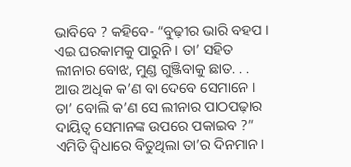ଭାବିବେ ? କହିବେ- “ବୁଢ଼ୀର ଭାରି ବହପ । ଏଇ ଘରକାମକୁ ପାରୁନି । ତା’ ସହିତ ଲୀନାର ବୋଝ, ମୁଣ୍ଡ ଗୁଞ୍ଜିବାକୁ ଛାତ. . . ଆଉ ଅଧିକ କ’ଣ ବା ଦେବେ ସେମାନେ । ତା’ ବୋଲି କ’ଣ ସେ ଲୀନାର ପାଠପଢ଼ାର ଦାୟିତ୍ୱ ସେମାନଙ୍କ ଉପରେ ପକାଇବ ?” ଏମିତି ଦ୍ୱିଧାରେ ବିତୁଥିଲା ତା’ର ଦିନମାନ ।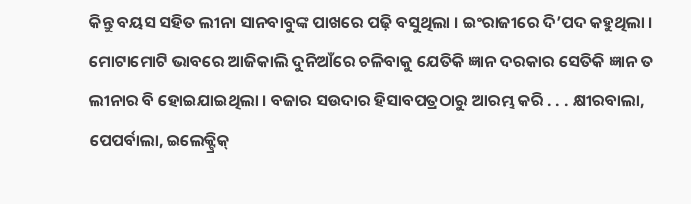କିନ୍ତୁ ବୟସ ସହିତ ଲୀନା ସାନବାବୁଙ୍କ ପାଖରେ ପଢ଼ି ବସୁଥିଲା । ଇଂରାଜୀରେ ଦି’ପଦ କହୁଥିଲା । ମୋଟାମୋଟି ଭାବରେ ଆଜିକାଲି ଦୁନିଆଁରେ ଚଳିବାକୁ ଯେତିକି ଜ୍ଞାନ ଦରକାର ସେତିକି ଜ୍ଞାନ ତ ଲୀନାର ବି ହୋଇଯାଇଥିଲା । ବଜାର ସଉଦାର ହିସାବପତ୍ରଠାରୁ ଆରମ୍ଭ କରି . . . କ୍ଷୀରବାଲା, ପେପର୍ବାଲା, ଇଲେକ୍ଟ୍ରିକ୍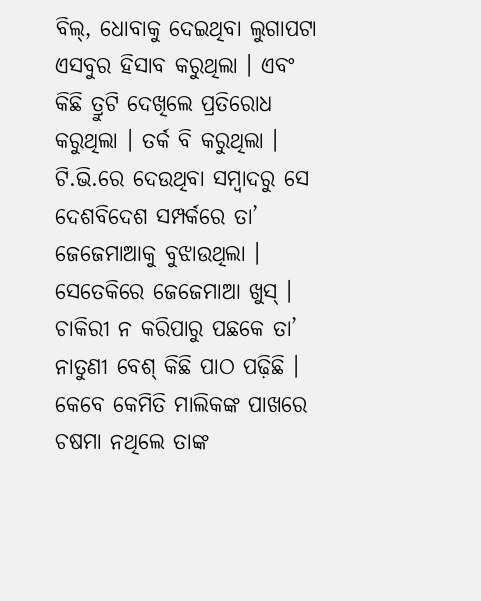ବିଲ୍, ଧୋବାକୁ ଦେଇଥିବା ଲୁଗାପଟା ଏସବୁର ହିସାବ କରୁଥିଲା । ଏବଂ କିଛି ତ୍ରୁଟି ଦେଖିଲେ ପ୍ରତିରୋଧ କରୁଥିଲା । ତର୍କ ବି କରୁଥିଲା । ଟି.ଭି.ରେ ଦେଉଥିବା ସମ୍ୱାଦରୁ ସେ ଦେଶବିଦେଶ ସମ୍ପର୍କରେ ତା’ ଜେଜେମାଆକୁ ବୁଝାଉଥିଲା । ସେତେକିରେ ଜେଜେମାଆ ଖୁସ୍ । ଚାକିରୀ ନ କରିପାରୁ ପଛକେ ତା’ ନାତୁଣୀ ବେଶ୍ କିଛି ପାଠ ପଢ଼ିଛି । କେବେ କେମିତି ମାଲିକଙ୍କ ପାଖରେ ଚଷମା ନଥିଲେ ତାଙ୍କ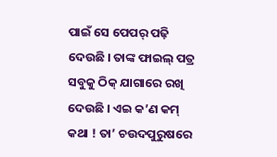ପାଇଁ ସେ ପେପର୍ ପଢ଼ି ଦେଉଛି । ତାଙ୍କ ଫାଇଲ୍ ପତ୍ର ସବୁକୁ ଠିକ୍ ଯାଗାରେ ରଖି ଦେଉଛି । ଏଇ କ’ଣ କମ୍ କଥା ! ତା’ ଚଉଦପୁରୁଷରେ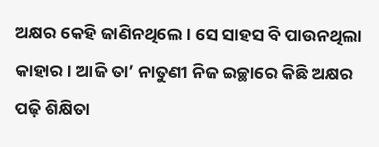ଅକ୍ଷର କେହି ଜାଣିନଥିଲେ । ସେ ସାହସ ବି ପାଉନଥିଲା କାହାର । ଆଜି ତା’ ନାତୁଣୀ ନିଜ ଇଚ୍ଛାରେ କିଛି ଅକ୍ଷର ପଢ଼ି ଶିକ୍ଷିତା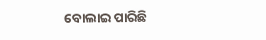ବୋଲାଇ ପାରିଛି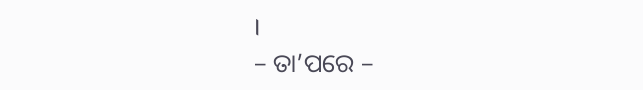।
– ତା’ପରେ –